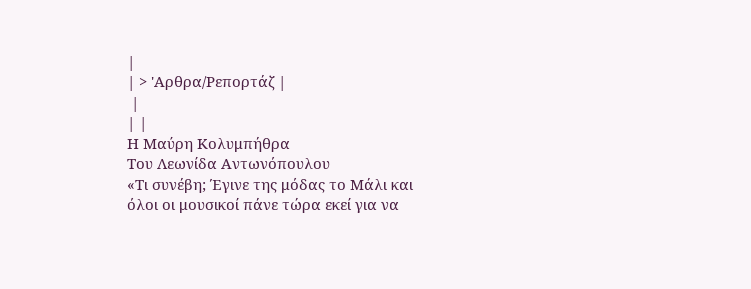|
| > 'Αρθρα/Ρεπορτάζ |
 |
| |
Η Μαύρη Κολυμπήθρα
Του Λεωνίδα Αντωνόπουλου
«Τι συνέβη; Έγινε της μόδας το Μάλι και όλοι οι μουσικοί πάνε τώρα εκεί για να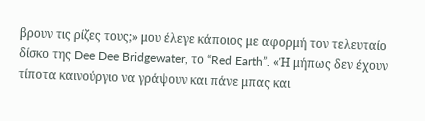βρουν τις ρίζες τους;» μου έλεγε κάποιος με αφορμή τον τελευταίο δίσκο της Dee Dee Bridgewater, το “Red Earth”. «Ή μήπως δεν έχουν τίποτα καινούργιο να γράψουν και πάνε μπας και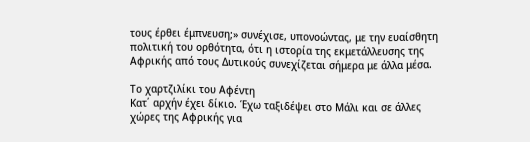τους έρθει έμπνευση;» συνέχισε, υπονοώντας, με την ευαίσθητη πολιτική του ορθότητα, ότι η ιστορία της εκμετάλλευσης της Αφρικής από τους Δυτικούς συνεχίζεται σήμερα με άλλα μέσα.

Το χαρτζιλίκι του Αφέντη
Κατ΄ αρχήν έχει δίκιο. Έχω ταξιδέψει στο Μάλι και σε άλλες χώρες της Αφρικής για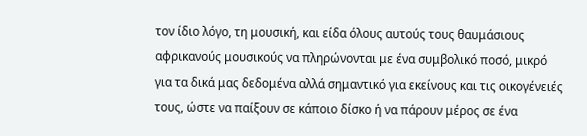τον ίδιο λόγο, τη μουσική, και είδα όλους αυτούς τους θαυμάσιους αφρικανούς μουσικούς να πληρώνονται με ένα συμβολικό ποσό, μικρό για τα δικά μας δεδομένα αλλά σημαντικό για εκείνους και τις οικογένειές τους, ώστε να παίξουν σε κάποιο δίσκο ή να πάρουν μέρος σε ένα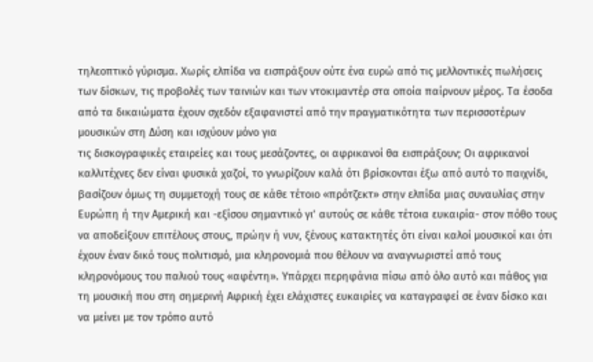τηλεοπτικό γύρισμα. Χωρίς ελπίδα να εισπράξουν ούτε ένα ευρώ από τις μελλοντικές πωλήσεις των δίσκων, τις προβολές των ταινιών και των ντοκιμαντέρ στα οποία παίρνουν μέρος. Τα έσοδα από τα δικαιώματα έχουν σχεδόν εξαφανιστεί από την πραγματικότητα των περισσοτέρων μουσικών στη Δύση και ισχύουν μόνο για
τις δισκογραφικές εταιρείες και τους μεσάζοντες, οι αφρικανοί θα εισπράξουν; Οι αφρικανοί καλλιτέχνες δεν είναι φυσικά χαζοί, το γνωρίζουν καλά ότι βρίσκονται έξω από αυτό το παιχνίδι, βασίζουν όμως τη συμμετοχή τους σε κάθε τέτοιο «πρότζεκτ» στην ελπίδα μιας συναυλίας στην Ευρώπη ή την Αμερική και -εξίσου σημαντικό γι’ αυτούς σε κάθε τέτοια ευκαιρία- στον πόθο τους να αποδείξουν επιτέλους στους, πρώην ή νυν, ξένους κατακτητές ότι είναι καλοί μουσικοί και ότι έχουν έναν δικό τους πολιτισμό, μια κληρονομιά που θέλουν να αναγνωριστεί από τους κληρονόμους του παλιού τους «αφέντη». Υπάρχει περηφάνια πίσω από όλο αυτό και πάθος για τη μουσική που στη σημερινή Αφρική έχει ελάχιστες ευκαιρίες να καταγραφεί σε έναν δίσκο και να μείνει με τον τρόπο αυτό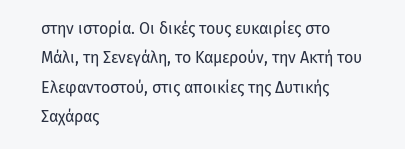στην ιστορία. Οι δικές τους ευκαιρίες στο Μάλι, τη Σενεγάλη, το Καμερούν, την Ακτή του Ελεφαντοστού, στις αποικίες της Δυτικής Σαχάρας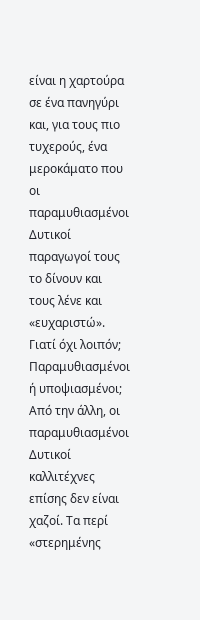είναι η χαρτούρα σε ένα πανηγύρι και, για τους πιο τυχερούς, ένα μεροκάματο που οι παραμυθιασμένοι Δυτικοί παραγωγοί τους το δίνουν και τους λένε και «ευχαριστώ». Γιατί όχι λοιπόν;
Παραμυθιασμένοι ή υποψιασμένοι;
Από την άλλη, οι παραμυθιασμένοι Δυτικοί καλλιτέχνες επίσης δεν είναι χαζοί. Τα περί «στερημένης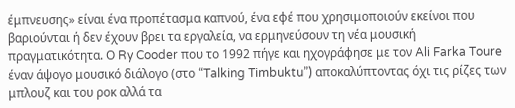έμπνευσης» είναι ένα προπέτασμα καπνού, ένα εφέ που χρησιμοποιούν εκείνοι που βαριούνται ή δεν έχουν βρει τα εργαλεία, να ερμηνεύσουν τη νέα μουσική πραγματικότητα. Ο Ry Cooder που το 1992 πήγε και ηχογράφησε με τον Ali Farka Toure έναν άψογο μουσικό διάλογο (στο “Talking Timbuktu”) αποκαλύπτοντας όχι τις ρίζες των μπλουζ και του ροκ αλλά τα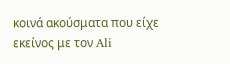κοινά ακούσματα που είχε εκείνος με τον Ali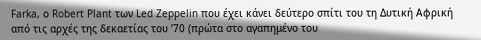Farka, ο Robert Plant των Led Zeppelin που έχει κάνει δεύτερο σπίτι του τη Δυτική Αφρική από τις αρχές της δεκαετίας του ’70 (πρώτα στο αγαπημένο του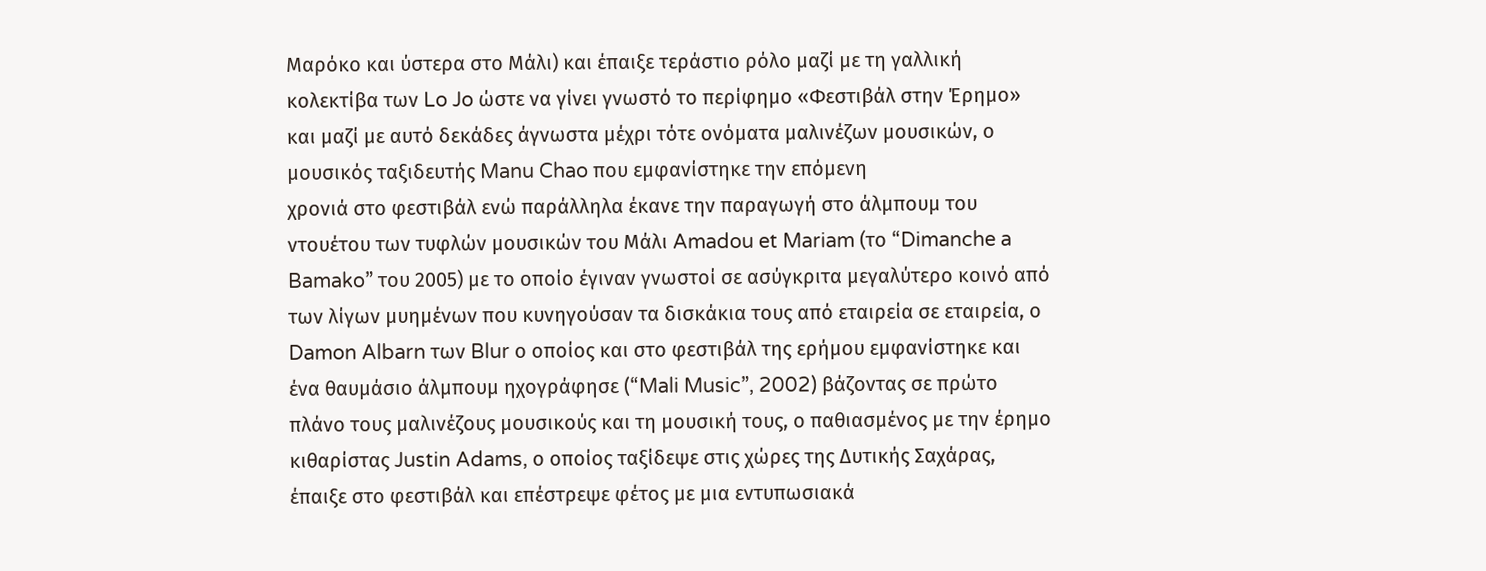Μαρόκο και ύστερα στο Μάλι) και έπαιξε τεράστιο ρόλο μαζί με τη γαλλική κολεκτίβα των Lo Jo ώστε να γίνει γνωστό το περίφημο «Φεστιβάλ στην Έρημο» και μαζί με αυτό δεκάδες άγνωστα μέχρι τότε ονόματα μαλινέζων μουσικών, ο μουσικός ταξιδευτής Manu Chao που εμφανίστηκε την επόμενη
χρονιά στο φεστιβάλ ενώ παράλληλα έκανε την παραγωγή στο άλμπουμ του ντουέτου των τυφλών μουσικών του Μάλι Amadou et Mariam (το “Dimanche a Bamako” του 2005) με το οποίο έγιναν γνωστοί σε ασύγκριτα μεγαλύτερο κοινό από των λίγων μυημένων που κυνηγούσαν τα δισκάκια τους από εταιρεία σε εταιρεία, ο Damon Albarn των Blur ο οποίος και στο φεστιβάλ της ερήμου εμφανίστηκε και ένα θαυμάσιο άλμπουμ ηχογράφησε (“Mali Music”, 2002) βάζοντας σε πρώτο πλάνο τους μαλινέζους μουσικούς και τη μουσική τους, ο παθιασμένος με την έρημο κιθαρίστας Justin Adams, ο οποίος ταξίδεψε στις χώρες της Δυτικής Σαχάρας, έπαιξε στο φεστιβάλ και επέστρεψε φέτος με μια εντυπωσιακά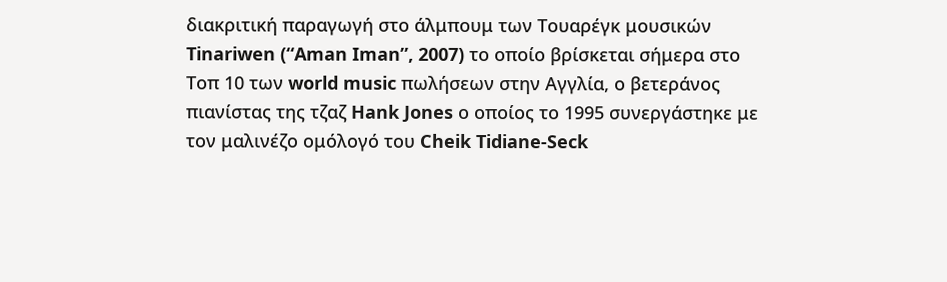διακριτική παραγωγή στο άλμπουμ των Τουαρέγκ μουσικών Tinariwen (“Aman Iman”, 2007) το οποίο βρίσκεται σήμερα στο Τοπ 10 των world music πωλήσεων στην Αγγλία, ο βετεράνος πιανίστας της τζαζ Hank Jones ο οποίος το 1995 συνεργάστηκε με τον μαλινέζο ομόλογό του Cheik Tidiane-Seck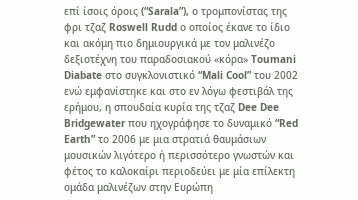επί ίσοις όροις (“Sarala”), ο τρομπονίστας της φρι τζαζ Roswell Rudd ο οποίος έκανε το ίδιο και ακόμη πιο δημιουργικά με τον μαλινέζο δεξιοτέχνη του παραδοσιακού «κόρα» Toumani Diabate στο συγκλονιστικό “Mali Cool” του 2002 ενώ εμφανίστηκε και στο εν λόγω φεστιβάλ της ερήμου, η σπουδαία κυρία της τζαζ Dee Dee Bridgewater που ηχογράφησε το δυναμικό “Red Earth” το 2006 με μια στρατιά θαυμάσιων μουσικών λιγότερο ή περισσότερο γνωστών και φέτος το καλοκαίρι περιοδεύει με μία επίλεκτη ομάδα μαλινέζων στην Ευρώπη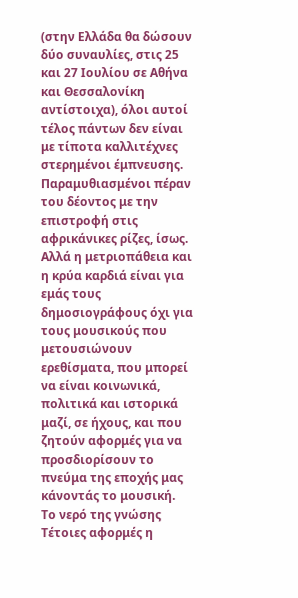(στην Ελλάδα θα δώσουν δύο συναυλίες, στις 25 και 27 Ιουλίου σε Αθήνα και Θεσσαλονίκη αντίστοιχα), όλοι αυτοί τέλος πάντων δεν είναι με τίποτα καλλιτέχνες στερημένοι έμπνευσης. Παραμυθιασμένοι πέραν του δέοντος με την επιστροφή στις αφρικάνικες ρίζες, ίσως. Αλλά η μετριοπάθεια και η κρύα καρδιά είναι για εμάς τους δημοσιογράφους όχι για τους μουσικούς που μετουσιώνουν ερεθίσματα, που μπορεί να είναι κοινωνικά, πολιτικά και ιστορικά μαζί, σε ήχους, και που ζητούν αφορμές για να προσδιορίσουν το πνεύμα της εποχής μας κάνοντάς το μουσική.
Το νερό της γνώσης
Τέτοιες αφορμές η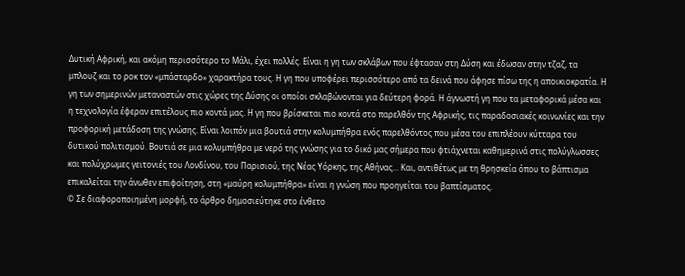Δυτική Αφρική, και ακόμη περισσότερο το Μάλι, έχει πολλές. Είναι η γη των σκλάβων που έφτασαν στη Δύση και έδωσαν στην τζαζ, τα μπλουζ και το ροκ τον «μπάσταρδο» χαρακτήρα τους. Η γη που υποφέρει περισσότερο από τα δεινά που άφησε πίσω της η αποικιοκρατία. Η γη των σημερινών μεταναστών στις χώρες της Δύσης οι οποίοι σκλαβώνονται για δεύτερη φορά. Η άγνωστή γη που τα μεταφορικά μέσα και η τεχνολογία έφεραν επιτέλους πιο κοντά μας. Η γη που βρίσκεται πιο κοντά στο παρελθόν της Αφρικής, τις παραδοσιακές κοινωνίες και την προφορική μετάδοση της γνώσης. Είναι λοιπόν μια βουτιά στην κολυμπήθρα ενός παρελθόντος που μέσα του επιπλέουν κύτταρα του δυτικού πολιτισμού. Βουτιά σε μια κολυμπήθρα με νερό της γνώσης για το δικό μας σήμερα που φτιάχνεται καθημερινά στις πολύγλωσσες και πολύχρωμες γειτονιές του Λονδίνου, του Παρισιού, της Νέας Υόρκης, της Αθήνας... Και, αντιθέτως με τη θρησκεία όπου το βάπτισμα επικαλείται την άνωθεν επιφοίτηση, στη «μαύρη κολυμπήθρα» είναι η γνώση που προηγείται του βαπτίσματος.
© Σε διαφοροποιημένη μορφή, το άρθρο δημοσιεύτηκε στο ένθετο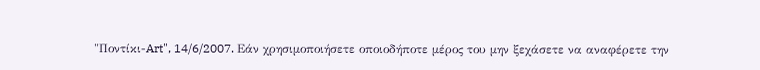"Ποντίκι-Art", 14/6/2007. Εάν χρησιμοποιήσετε οποιοδήποτε μέρος του μην ξεχάσετε να αναφέρετε την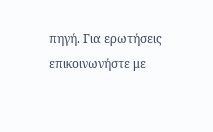πηγή. Για ερωτήσεις επικοινωνήστε με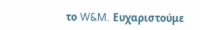το W&M. Ευχαριστούμε